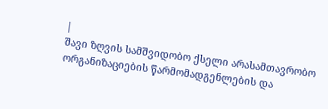|
შავი ზღვის სამშვიდობო ქსელი არასამთავრობო ორგანიზაციების წარმომადგენლების და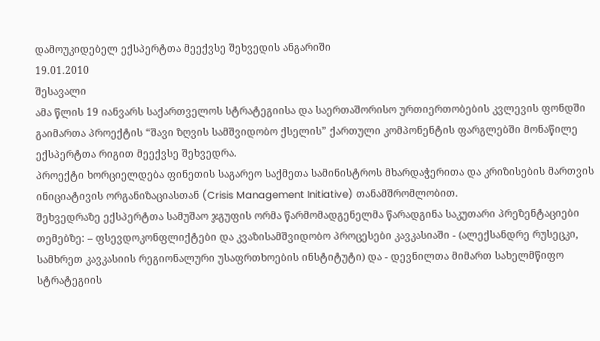დამოუკიდებელ ექსპერტთა მეექვსე შეხვედის ანგარიში
19.01.2010
შესავალი
ამა წლის 19 იანვარს საქართველოს სტრატეგიისა და საერთაშორისო ურთიერთობების კვლევის ფონდში გაიმართა პროექტის “შავი ზღვის სამშვიდობო ქსელის” ქართული კომპონენტის ფარგლებში მონაწილე ექსპერტთა რიგით მეექვსე შეხვედრა.
პროექტი ხორციელდება ფინეთის საგარეო საქმეთა სამინისტროს მხარდაჭერითა და კრიზისების მართვის ინიციატივის ორგანიზაციასთან (Crisis Management Initiative) თანამშრომლობით.
შეხვედრაზე ექსპერტთა სამუშაო ჯგუფის ორმა წარმომადგენელმა წარადგინა საკუთარი პრეზენტაციები თემებზე: – ფსევდოკონფლიქტები და კვაზისამშვიდობო პროცესები კავკასიაში - (ალექსანდრე რუსეცკი, სამხრეთ კავკასიის რეგიონალური უსაფრთხოების ინსტიტუტი) და - დევნილთა მიმართ სახელმწიფო სტრატეგიის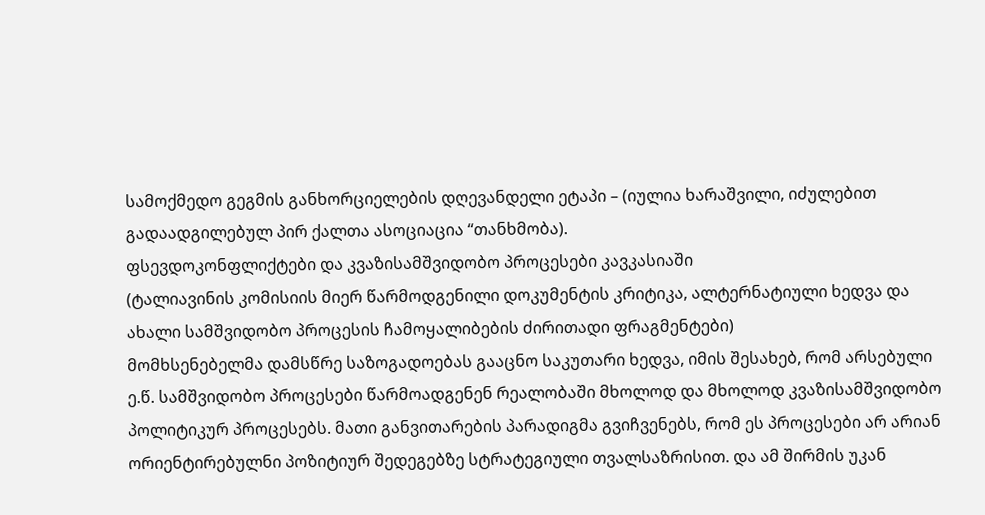სამოქმედო გეგმის განხორციელების დღევანდელი ეტაპი – (იულია ხარაშვილი, იძულებით გადაადგილებულ პირ ქალთა ასოციაცია “თანხმობა).
ფსევდოკონფლიქტები და კვაზისამშვიდობო პროცესები კავკასიაში
(ტალიავინის კომისიის მიერ წარმოდგენილი დოკუმენტის კრიტიკა, ალტერნატიული ხედვა და ახალი სამშვიდობო პროცესის ჩამოყალიბების ძირითადი ფრაგმენტები)
მომხსენებელმა დამსწრე საზოგადოებას გააცნო საკუთარი ხედვა, იმის შესახებ, რომ არსებული ე.წ. სამშვიდობო პროცესები წარმოადგენენ რეალობაში მხოლოდ და მხოლოდ კვაზისამშვიდობო პოლიტიკურ პროცესებს. მათი განვითარების პარადიგმა გვიჩვენებს, რომ ეს პროცესები არ არიან ორიენტირებულნი პოზიტიურ შედეგებზე სტრატეგიული თვალსაზრისით. და ამ შირმის უკან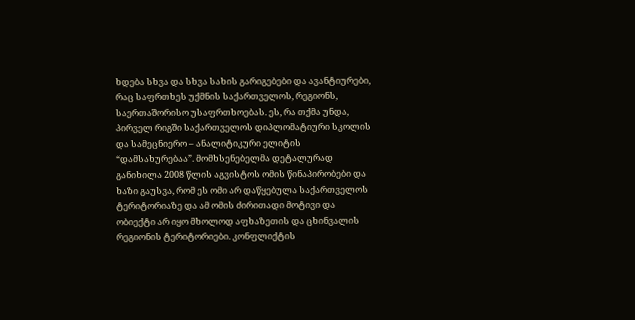ხდება სხვა და სხვა სახის გარიგებები და ავანტიურები, რაც საფრთხეს უქმნის საქართველოს, რეგიონს, საერთაშორისო უსაფრთხოებას. ეს, რა თქმა უნდა, პირველ რიგში საქართველოს დიპლომატიური სკოლის და სამეცნიერო – ანალიტიკური ელიტის “დამსახურებაა”. მომხსენებელმა დეტალურად განიხილა 2008 წლის აგვისტოს ომის წინაპირობები და ხაზი გაუსვა, რომ ეს ომი არ დაწყებულა საქართველოს
ტერიტორიაზე და ამ ომის ძირითადი მოტივი და ობიექტი არ იყო მხოლოდ აფხაზეთის და ცხინვალის რეგიონის ტერიტორიები. კონფლიქტის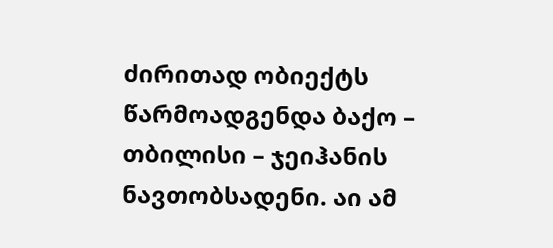ძირითად ობიექტს წარმოადგენდა ბაქო – თბილისი – ჯეიჰანის ნავთობსადენი. აი ამ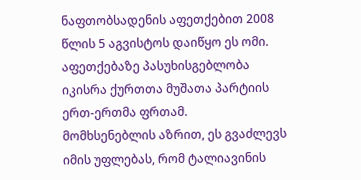ნაფთობსადენის აფეთქებით 2008 წლის 5 აგვისტოს დაიწყო ეს ომი. აფეთქებაზე პასუხისგებლობა იკისრა ქურთთა მუშათა პარტიის ერთ-ერთმა ფრთამ.
მომხსენებლის აზრით, ეს გვაძლევს იმის უფლებას, რომ ტალიავინის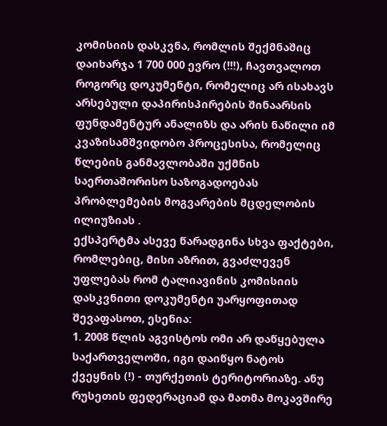კომისიის დასკვნა, რომლის შექმნაშიც დაიხარჯა 1 700 000 ევრო (!!!), ჩავთვალოთ როგორც დოკუმენტი, რომელიც არ ისახავს არსებული დაპირისპირების შინაარსის ფუნდამენტურ ანალიზს და არის ნაწილი იმ კვაზისამშვიდობო პროცესისა, რომელიც წლების განმავლობაში უქმნის საერთაშორისო საზოგადოებას პრობლემების მოგვარების მცდელობის ილიუზიას .
ექსპერტმა ასევე წარადგინა სხვა ფაქტები, რომლებიც, მისი აზრით, გვაძლევენ უფლებას რომ ტალიავინის კომისიის დასკვნითი დოკუმენტი უარყოფითად შევაფასოთ, ესენია:
1. 2008 წლის აგვისტოს ომი არ დაწყებულა საქართველოში, იგი დაიწყო ნატოს ქვეყნის (!) - თურქეთის ტერიტორიაზე. ანუ რუსეთის ფედერაციამ და მათმა მოკავშირე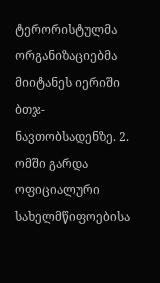ტერორისტულმა ორგანიზაციებმა მიიტანეს იერიში ბთჯ-ნავთობსადენზე. 2. ომში გარდა ოფიციალური სახელმწიფოებისა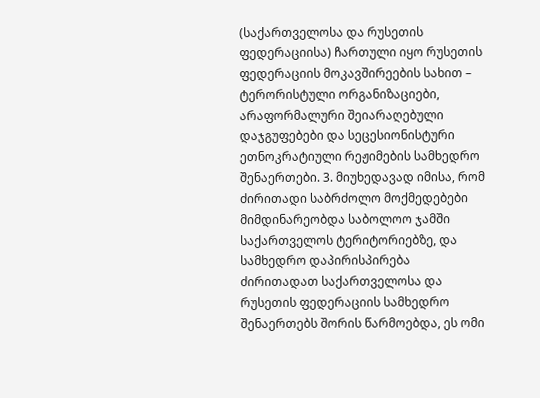(საქართველოსა და რუსეთის ფედერაციისა) ჩართული იყო რუსეთის ფედერაციის მოკავშირეების სახით – ტერორისტული ორგანიზაციები, არაფორმალური შეიარაღებული დაჯგუფებები და სეცესიონისტური ეთნოკრატიული რეჟიმების სამხედრო შენაერთები. 3. მიუხედავად იმისა, რომ ძირითადი საბრძოლო მოქმედებები მიმდინარეობდა საბოლოო ჯამში საქართველოს ტერიტორიებზე, და სამხედრო დაპირისპირება ძირითადათ საქართველოსა და რუსეთის ფედერაციის სამხედრო შენაერთებს შორის წარმოებდა, ეს ომი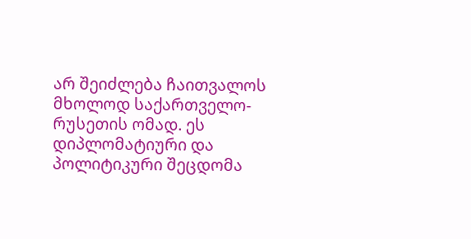არ შეიძლება ჩაითვალოს მხოლოდ საქართველო-რუსეთის ომად. ეს დიპლომატიური და პოლიტიკური შეცდომა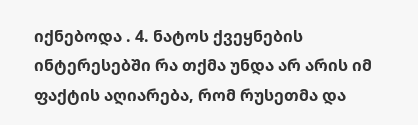იქნებოდა . 4. ნატოს ქვეყნების ინტერესებში რა თქმა უნდა არ არის იმ ფაქტის აღიარება, რომ რუსეთმა და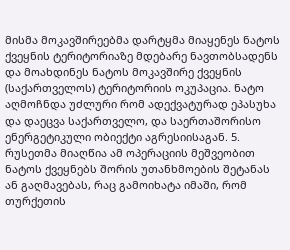მისმა მოკავშირეებმა დარტყმა მიაყენეს ნატოს ქვეყნის ტერიტორიაზე მდებარე ნავთობსადენს და მოახდინეს ნატოს მოკავშირე ქვეყნის (საქართველოს) ტერიტორიის ოკუპაცია. ნატო აღმოჩნდა უძლური რომ ადექვატურად ეპასუხა და დაეცვა საქართველო, და საერთაშორისო ენერგეტიკული ობიექტი აგრესიისაგან. 5. რუსეთმა მიაღწია ამ ოპერაციის მეშვეობით ნატოს ქვეყნებს შორის უთანხმოების შეტანას ან გაღმავებას, რაც გამოიხატა იმაში, რომ თურქეთის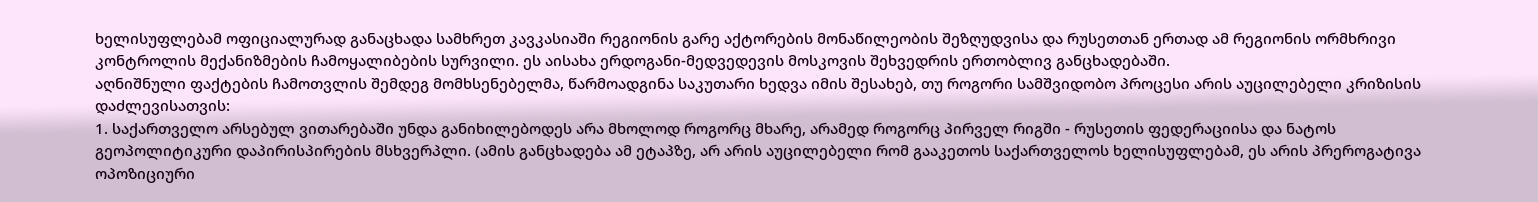ხელისუფლებამ ოფიციალურად განაცხადა სამხრეთ კავკასიაში რეგიონის გარე აქტორების მონაწილეობის შეზღუდვისა და რუსეთთან ერთად ამ რეგიონის ორმხრივი კონტროლის მექანიზმების ჩამოყალიბების სურვილი. ეს აისახა ერდოგანი-მედვედევის მოსკოვის შეხვედრის ერთობლივ განცხადებაში.
აღნიშნული ფაქტების ჩამოთვლის შემდეგ მომხსენებელმა, წარმოადგინა საკუთარი ხედვა იმის შესახებ, თუ როგორი სამშვიდობო პროცესი არის აუცილებელი კრიზისის დაძლევისათვის:
1. საქართველო არსებულ ვითარებაში უნდა განიხილებოდეს არა მხოლოდ როგორც მხარე, არამედ როგორც პირველ რიგში - რუსეთის ფედერაციისა და ნატოს გეოპოლიტიკური დაპირისპირების მსხვერპლი. (ამის განცხადება ამ ეტაპზე, არ არის აუცილებელი რომ გააკეთოს საქართველოს ხელისუფლებამ, ეს არის პრეროგატივა ოპოზიციური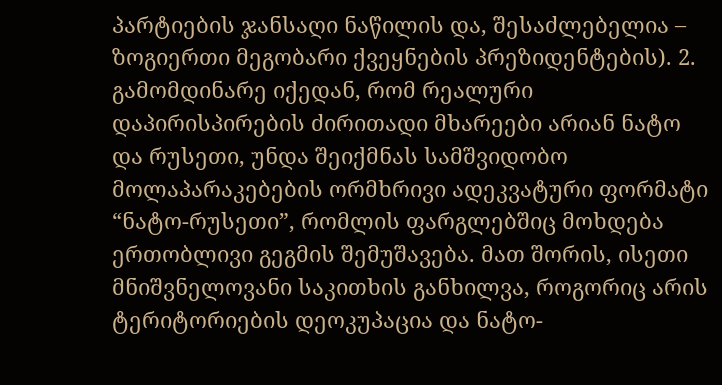პარტიების ჯანსაღი ნაწილის და, შესაძლებელია – ზოგიერთი მეგობარი ქვეყნების პრეზიდენტების). 2. გამომდინარე იქედან, რომ რეალური დაპირისპირების ძირითადი მხარეები არიან ნატო და რუსეთი, უნდა შეიქმნას სამშვიდობო მოლაპარაკებების ორმხრივი ადეკვატური ფორმატი “ნატო-რუსეთი”, რომლის ფარგლებშიც მოხდება ერთობლივი გეგმის შემუშავება. მათ შორის, ისეთი მნიშვნელოვანი საკითხის განხილვა, როგორიც არის ტერიტორიების დეოკუპაცია და ნატო-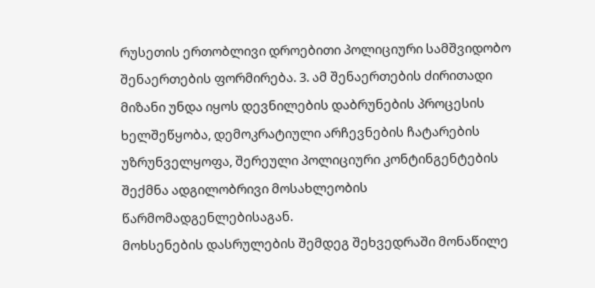რუსეთის ერთობლივი დროებითი პოლიციური სამშვიდობო შენაერთების ფორმირება. 3. ამ შენაერთების ძირითადი მიზანი უნდა იყოს დევნილების დაბრუნების პროცესის ხელშეწყობა, დემოკრატიული არჩევნების ჩატარების უზრუნველყოფა, შერეული პოლიციური კონტინგენტების შექმნა ადგილობრივი მოსახლეობის წარმომადგენლებისაგან.
მოხსენების დასრულების შემდეგ შეხვედრაში მონაწილე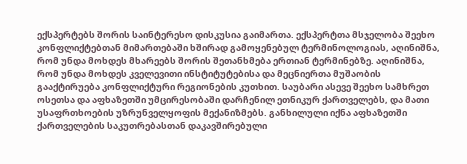ექსპერტებს შორის საინტერესო დისკუსია გაიმართა. ექსპერტთა მსჯელობა შეეხო კონფლიქტებთან მიმართებაში ხშირად გამოყენებულ ტერმინოლოგიას, აღინიშნა, რომ უნდა მოხდეს მხარეებს შორის შეთანხმება ერთიან ტერმინებზე. აღინიშნა, რომ უნდა მოხდეს კველევითი ინსტიტუტებისა და მეცნიერთა მუშაობის გააქტირუება კონფლიქტური რეგიონების კუთხით. საუბარი ასევე შეეხო სამხრეთ ოსეთსა და აფხაზეთში უმცირესობაში დარჩენილ ეთნიკურ ქართველებს, და მათი უსაფრთხოების უზრუნველყოფის მექანიზმებს. განხილული იქნა აფხაზეთში ქართველების საკუთრებასთან დაკავშირებული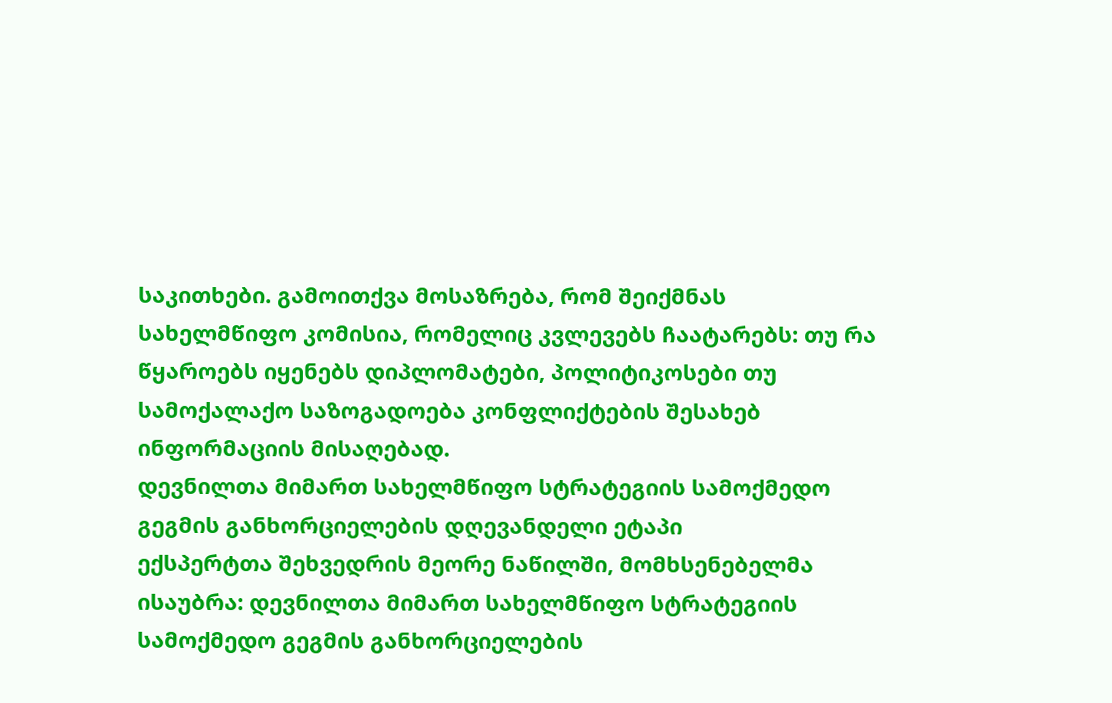საკითხები. გამოითქვა მოსაზრება, რომ შეიქმნას სახელმწიფო კომისია, რომელიც კვლევებს ჩაატარებს: თუ რა წყაროებს იყენებს დიპლომატები, პოლიტიკოსები თუ სამოქალაქო საზოგადოება კონფლიქტების შესახებ ინფორმაციის მისაღებად.
დევნილთა მიმართ სახელმწიფო სტრატეგიის სამოქმედო გეგმის განხორციელების დღევანდელი ეტაპი
ექსპერტთა შეხვედრის მეორე ნაწილში, მომხსენებელმა ისაუბრა: დევნილთა მიმართ სახელმწიფო სტრატეგიის სამოქმედო გეგმის განხორციელების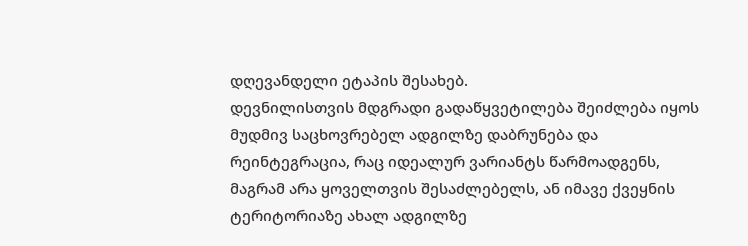დღევანდელი ეტაპის შესახებ.
დევნილისთვის მდგრადი გადაწყვეტილება შეიძლება იყოს მუდმივ საცხოვრებელ ადგილზე დაბრუნება და რეინტეგრაცია, რაც იდეალურ ვარიანტს წარმოადგენს, მაგრამ არა ყოველთვის შესაძლებელს, ან იმავე ქვეყნის ტერიტორიაზე ახალ ადგილზე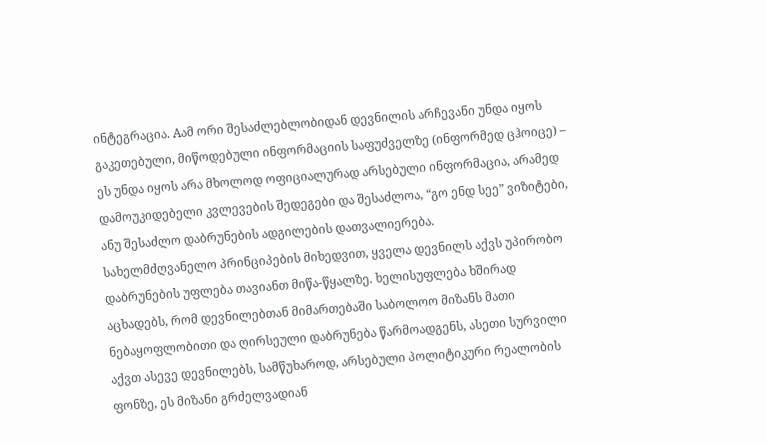ინტეგრაცია. Aამ ორი შესაძლებლობიდან დევნილის არჩევანი უნდა იყოს გაკეთებული, მიწოდებული ინფორმაციის საფუძველზე (ინფორმედ ცჰოიცე) – ეს უნდა იყოს არა მხოლოდ ოფიციალურად არსებული ინფორმაცია, არამედ დამოუკიდებელი კვლევების შედეგები და შესაძლოა, “გო ენდ სეე” ვიზიტები, ანუ შესაძლო დაბრუნების ადგილების დათვალიერება.
სახელმძღვანელო პრინციპების მიხედვით, ყველა დევნილს აქვს უპირობო დაბრუნების უფლება თავიანთ მიწა-წყალზე. ხელისუფლება ხშირად აცხადებს, რომ დევნილებთან მიმართებაში საბოლოო მიზანს მათი ნებაყოფლობითი და ღირსეული დაბრუნება წარმოადგენს, ასეთი სურვილი აქვთ ასევე დევნილებს, სამწუხაროდ, არსებული პოლიტიკური რეალობის ფონზე, ეს მიზანი გრძელვადიან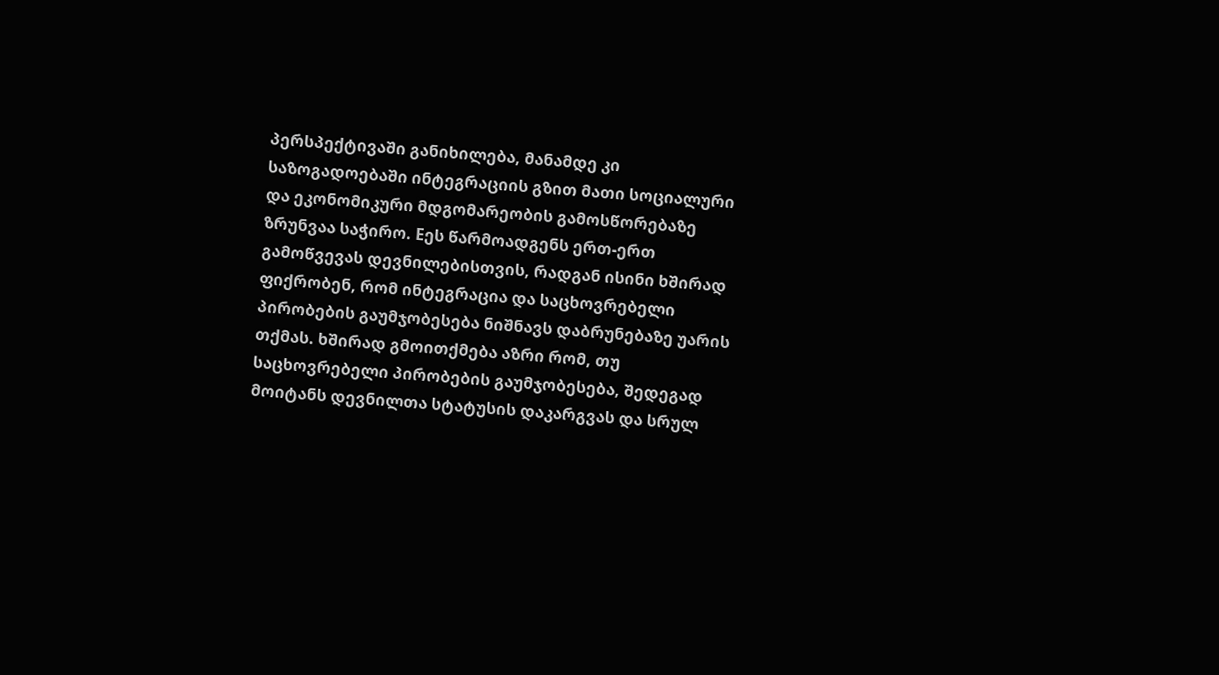პერსპექტივაში განიხილება, მანამდე კი საზოგადოებაში ინტეგრაციის გზით მათი სოციალური და ეკონომიკური მდგომარეობის გამოსწორებაზე ზრუნვაა საჭირო. Eეს წარმოადგენს ერთ-ერთ გამოწვევას დევნილებისთვის, რადგან ისინი ხშირად ფიქრობენ, რომ ინტეგრაცია და საცხოვრებელი პირობების გაუმჯობესება ნიშნავს დაბრუნებაზე უარის თქმას. ხშირად გმოითქმება აზრი რომ, თუ საცხოვრებელი პირობების გაუმჯობესება, შედეგად მოიტანს დევნილთა სტატუსის დაკარგვას და სრულ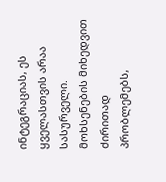ინტეგრაციას, ეს ყველასთვის არაა სასურველი.
მოხსენების მიხედვით ძირითად პრობლემებს,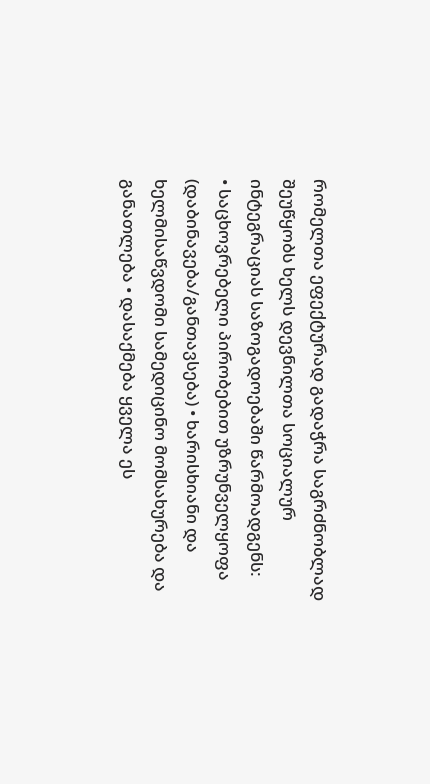რომელთა ეფექტურად გადაჭრა საგრძნობლად შეუწყობს ხელს დევნილთა სოციალურ ინტეგრაციას საზოგადოებაში წარმოადგენს:
• საცხოვრებელი პირობებით უზრუნველყოფა (დაბინავება/განთავსება) • ხარისხიანი და ხელმისაწვდომი სამედიცინო მომსახურება და განათლება • დასაქმება ყველა ეს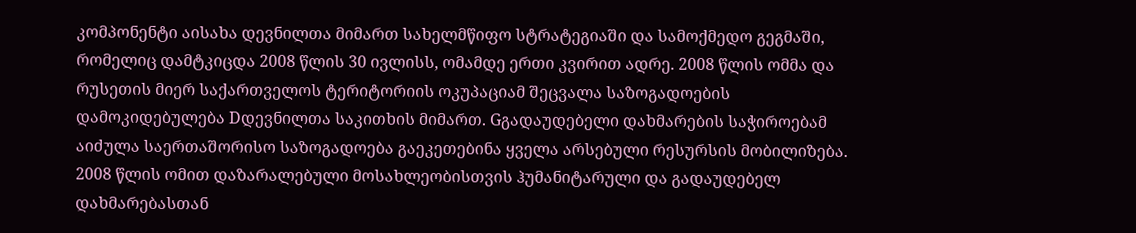კომპონენტი აისახა დევნილთა მიმართ სახელმწიფო სტრატეგიაში და სამოქმედო გეგმაში, რომელიც დამტკიცდა 2008 წლის 30 ივლისს, ომამდე ერთი კვირით ადრე. 2008 წლის ომმა და რუსეთის მიერ საქართველოს ტერიტორიის ოკუპაციამ შეცვალა საზოგადოების დამოკიდებულება Dდევნილთა საკითხის მიმართ. Gგადაუდებელი დახმარების საჭიროებამ აიძულა საერთაშორისო საზოგადოება გაეკეთებინა ყველა არსებული რესურსის მობილიზება. 2008 წლის ომით დაზარალებული მოსახლეობისთვის ჰუმანიტარული და გადაუდებელ დახმარებასთან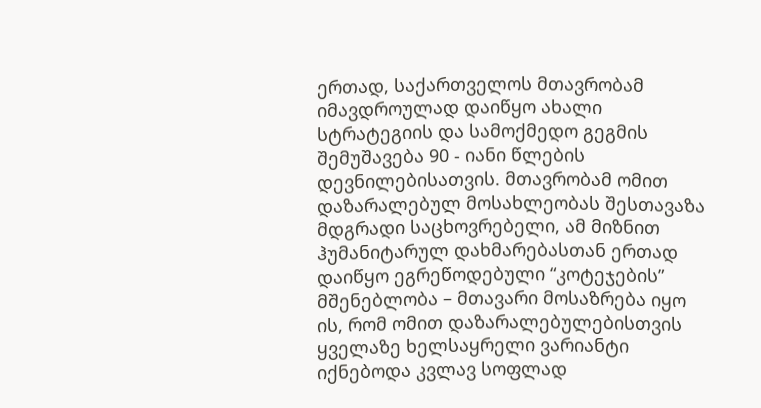ერთად, საქართველოს მთავრობამ იმავდროულად დაიწყო ახალი სტრატეგიის და სამოქმედო გეგმის შემუშავება 90 - იანი წლების დევნილებისათვის. მთავრობამ ომით დაზარალებულ მოსახლეობას შესთავაზა მდგრადი საცხოვრებელი, ამ მიზნით ჰუმანიტარულ დახმარებასთან ერთად დაიწყო ეგრეწოდებული “კოტეჯების” მშენებლობა – მთავარი მოსაზრება იყო ის, რომ ომით დაზარალებულებისთვის ყველაზე ხელსაყრელი ვარიანტი იქნებოდა კვლავ სოფლად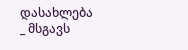დასახლება _ მსგავს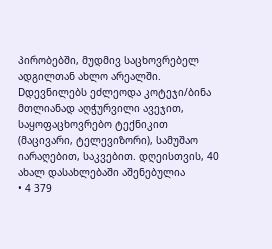პირობებში, მუდმივ საცხოვრებელ ადგილთან ახლო არეალში. Dდევნილებს ეძლეოდა კოტეჯი/ბინა მთლიანად აღჭურვილი ავეჯით, საყოფაცხოვრებო ტექნიკით (მაცივარი, ტელევიზორი), სამუშაო იარაღებით, საკვებით. დღეისთვის, 40 ახალ დასახლებაში აშენებულია
• 4 379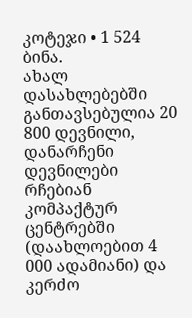კოტეჯი • 1 524 ბინა.
ახალ დასახლებებში განთავსებულია 20 800 დევნილი, დანარჩენი დევნილები რჩებიან კომპაქტურ ცენტრებში (დაახლოებით 4 000 ადამიანი) და კერძო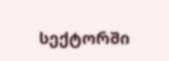სექტორში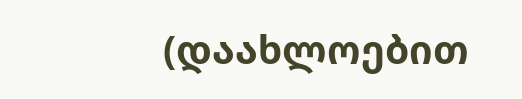(დაახლოებით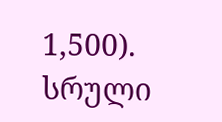1,500).
სრული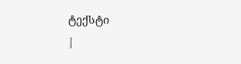ტექსტი
|